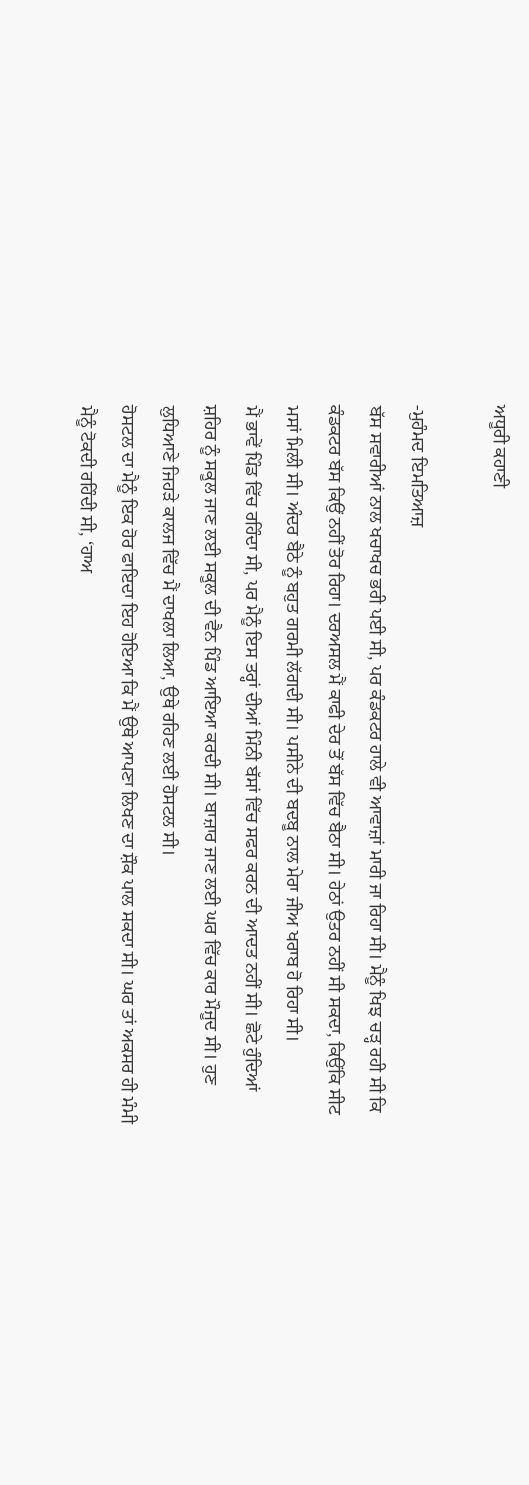ਅਧੂਰੀ ਕਹਾਣੀ

-ਮੁਹੰਮਦ ਇਮਤਿਆਜ਼
ਬੱਸ ਸਵਾਰੀਆਂ ਨਾਲ ਖਚਾਖਚ ਭਰੀ ਪਈ ਸੀ, ਪਰ ਕੰਡਕਟਰ ਹਾਲੇ ਵੀ ਆਵਾਜ਼ਾਂ ਮਾਰੀ ਜਾ ਰਿਹਾ ਸੀ। ਮੈਨੂੰ ਖਿਝ ਚੜ੍ਹ ਰਹੀ ਸੀ ਕਿ ਕੰਡਕਟਰ ਬੱਸ ਕਿਉਂ ਨਹੀਂ ਤੋਰ ਰਿਹਾ। ਦਰਅਸਲ ਮੈਂ ਕਾਫੀ ਦੇਰ ਤੋਂ ਬੱਸ ਵਿੱਚ ਬੈਠਾ ਸੀ। ਹੇਠਾਂ ਉਤਰ ਨਹੀਂ ਸੀ ਸਕਦਾ, ਕਿਉਂਕਿ ਸੀਟ ਮਸਾਂ ਮਿਲੀ ਸੀ। ਅੰਦਰ ਬੈਠੇ ਨੂੰ ਬਹੁਤ ਗਰਮੀ ਲੱਗਦੀ ਸੀ। ਪਸੀਨੇ ਦੀ ਬਦਬੂ ਨਾਲ ਮੇਰਾ ਜੀਅ ਖਰਾਬ ਹੋ ਰਿਹਾ ਸੀ।
ਮੈਂ ਭਾਵੇਂ ਪਿੰਡ ਵਿੱਚ ਰਹਿੰਦਾ ਸੀ, ਪਰ ਮੈਨੂੰ ਇਸ ਤਰ੍ਹਾਂ ਦੀਆਂ ਮਿੰਨੀ ਬੱਸਾਂ ਵਿੱਚ ਸਫਰ ਕਰਨ ਦੀ ਆਦਤ ਨਹੀਂ ਸੀ। ਛੋਟੇ ਹੁੰਦਿਆਂ ਸ਼ਹਿਰ ਨੂੰ ਸਕੂਲ ਜਾਣ ਲਈ ਸਕੂਲ ਦੀ ਵੈਨ ਪਿੰਡ ਆਇਆ ਕਰਦੀ ਸੀ। ਬਾਜ਼ਾਰ ਜਾਣ ਲਈ ਘਰ ਵਿੱਚ ਕਾਰ ਮੌਜੂਦ ਸੀ। ਹੁਣ ਲੁਧਿਆਣੇ ਜਿਹੜੇ ਕਾਲਜ ਵਿੱਚ ਮੈਂ ਦਾਖਲਾ ਲਿਆ, ਉਥੇ ਰਹਿਣ ਲਈ ਹੋਸਟਲ ਸੀ।
ਹੋਸਟਲ ਦਾ ਮੈਨੂੰ ਇਕ ਹੋਰ ਫਾਇਦਾ ਇਹ ਹੋਇਆ ਕਿ ਮੈਂ ਉਥੇ ਆਪਣਾ ਲਿਖਣ ਦਾ ਸ਼ੌਕ ਪਾਲ ਸਕਦਾ ਸੀ। ਘਰ ਤਾਂ ਅਕਸਰ ਹੀ ਮੰਮੀ ਮੈਨੂੰ ਟੋਕਦੀ ਰਹਿੰਦੀ ਸੀ, ‘ਹਾਅ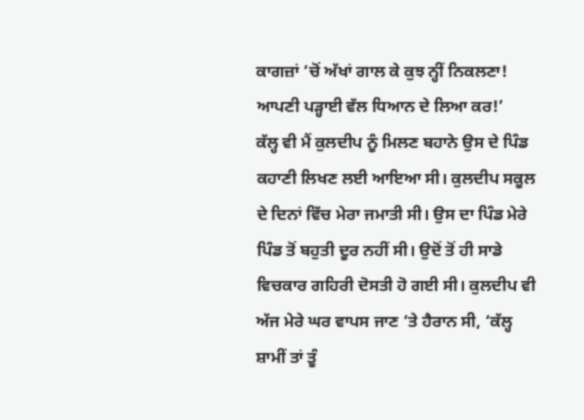ਕਾਗਜ਼ਾਂ ‘ਚੋਂ ਅੱਖਾਂ ਗਾਲ ਕੇ ਕੁਝ ਨ੍ਹੀਂ ਨਿਕਲਣਾ! ਆਪਣੀ ਪੜ੍ਹਾਈ ਵੱਲ ਧਿਆਨ ਦੇ ਲਿਆ ਕਰ!’
ਕੱਲ੍ਹ ਵੀ ਮੈਂ ਕੁਲਦੀਪ ਨੂੰ ਮਿਲਣ ਬਹਾਨੇ ਉਸ ਦੇ ਪਿੰਡ ਕਹਾਣੀ ਲਿਖਣ ਲਈ ਆਇਆ ਸੀ। ਕੁਲਦੀਪ ਸਕੂਲ ਦੇ ਦਿਨਾਂ ਵਿੱਚ ਮੇਰਾ ਜਮਾਤੀ ਸੀ। ਉਸ ਦਾ ਪਿੰਡ ਮੇਰੇ ਪਿੰਡ ਤੋਂ ਬਹੁਤੀ ਦੂਰ ਨਹੀਂ ਸੀ। ਉਦੋਂ ਤੋਂ ਹੀ ਸਾਡੇ ਵਿਚਕਾਰ ਗਹਿਰੀ ਦੋਸਤੀ ਹੋ ਗਈ ਸੀ। ਕੁਲਦੀਪ ਵੀ ਅੱਜ ਮੇਰੇ ਘਰ ਵਾਪਸ ਜਾਣ ‘ਤੇ ਹੈਰਾਨ ਸੀ, ‘ਕੱਲ੍ਹ ਸ਼ਾਮੀਂ ਤਾਂ ਤੂੰ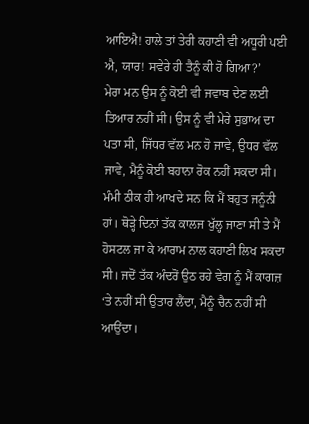ਆਇਐ! ਹਾਲੇ ਤਾਂ ਤੇਰੀ ਕਹਾਣੀ ਵੀ ਅਧੂਰੀ ਪਈ ਐ, ਯਾਰ! ਸਵੇਰੇ ਹੀ ਤੈਨੂੰ ਕੀ ਹੋ ਗਿਆ?’
ਮੇਰਾ ਮਨ ਉਸ ਨੂੰ ਕੋਈ ਵੀ ਜਵਾਬ ਦੇਣ ਲਈ ਤਿਆਰ ਨਹੀਂ ਸੀ। ਉਸ ਨੂੰ ਵੀ ਮੇਰੇ ਸੁਭਾਅ ਦਾ ਪਤਾ ਸੀ, ਜਿੱਧਰ ਵੱਲ ਮਨ ਹੋ ਜਾਵੇ, ਉਧਰ ਵੱਲ ਜਾਵੇ, ਮੈਨੂੰ ਕੋਈ ਬਹਾਨਾ ਰੋਕ ਨਹੀਂ ਸਕਦਾ ਸੀ।
ਮੰਮੀ ਠੀਕ ਹੀ ਆਖਦੇ ਸਨ ਕਿ ਮੈਂ ਬਹੁਤ ਜਨੂੰਨੀ ਹਾਂ। ਥੋੜ੍ਹੇ ਦਿਨਾਂ ਤੱਕ ਕਾਲਜ ਖੁੱਲ੍ਹ ਜਾਣਾ ਸੀ ਤੇ ਮੈਂ ਹੋਸਟਲ ਜਾ ਕੇ ਆਰਾਮ ਨਾਲ ਕਹਾਣੀ ਲਿਖ ਸਕਦਾ ਸੀ। ਜਦੋਂ ਤੱਕ ਅੰਦਰੋਂ ਉਠ ਰਹੇ ਵੇਗ ਨੂੰ ਮੈਂ ਕਾਗਜ਼ ‘ਤੇ ਨਹੀਂ ਸੀ ਉਤਾਰ ਲੈਂਦਾ, ਮੈਨੂੰ ਚੈਨ ਨਹੀਂ ਸੀ ਆਉਂਦਾ।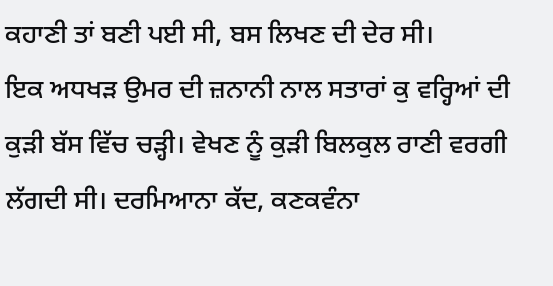ਕਹਾਣੀ ਤਾਂ ਬਣੀ ਪਈ ਸੀ, ਬਸ ਲਿਖਣ ਦੀ ਦੇਰ ਸੀ।
ਇਕ ਅਧਖੜ ਉਮਰ ਦੀ ਜ਼ਨਾਨੀ ਨਾਲ ਸਤਾਰਾਂ ਕੁ ਵਰ੍ਹਿਆਂ ਦੀ ਕੁੜੀ ਬੱਸ ਵਿੱਚ ਚੜ੍ਹੀ। ਵੇਖਣ ਨੂੰ ਕੁੜੀ ਬਿਲਕੁਲ ਰਾਣੀ ਵਰਗੀ ਲੱਗਦੀ ਸੀ। ਦਰਮਿਆਨਾ ਕੱਦ, ਕਣਕਵੰਨਾ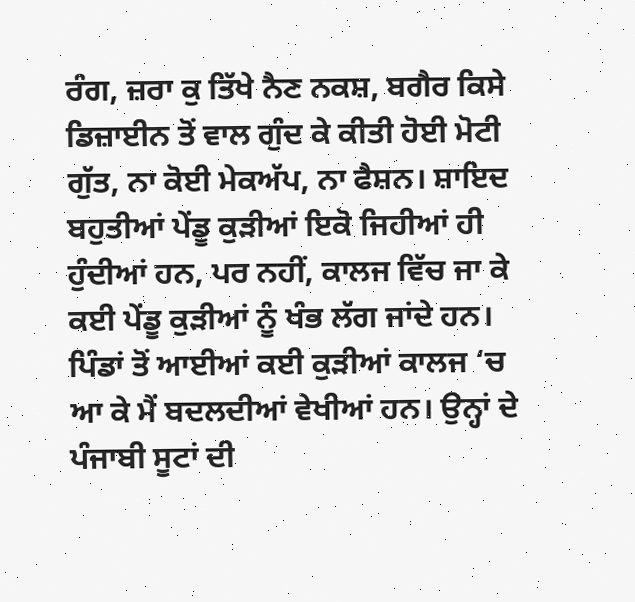ਰੰਗ, ਜ਼ਰਾ ਕੁ ਤਿੱਖੇ ਨੈਣ ਨਕਸ਼, ਬਗੈਰ ਕਿਸੇ ਡਿਜ਼ਾਈਨ ਤੋਂ ਵਾਲ ਗੁੰਦ ਕੇ ਕੀਤੀ ਹੋਈ ਮੋਟੀ ਗੁੱਤ, ਨਾ ਕੋਈ ਮੇਕਅੱਪ, ਨਾ ਫੈਸ਼ਨ। ਸ਼ਾਇਦ ਬਹੁਤੀਆਂ ਪੇਂਡੂ ਕੁੜੀਆਂ ਇਕੋ ਜਿਹੀਆਂ ਹੀ ਹੁੰਦੀਆਂ ਹਨ, ਪਰ ਨਹੀਂ, ਕਾਲਜ ਵਿੱਚ ਜਾ ਕੇ ਕਈ ਪੇਂਡੂ ਕੁੜੀਆਂ ਨੂੰ ਖੰਭ ਲੱਗ ਜਾਂਦੇ ਹਨ। ਪਿੰਡਾਂ ਤੋਂ ਆਈਆਂ ਕਈ ਕੁੜੀਆਂ ਕਾਲਜ ‘ਚ ਆ ਕੇ ਮੈਂ ਬਦਲਦੀਆਂ ਵੇਖੀਆਂ ਹਨ। ਉਨ੍ਹਾਂ ਦੇ ਪੰਜਾਬੀ ਸੂਟਾਂ ਦੀ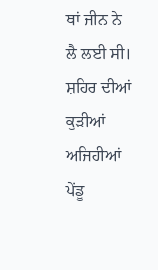ਥਾਂ ਜੀਨ ਨੇ ਲੈ ਲਈ ਸੀ। ਸ਼ਹਿਰ ਦੀਆਂ ਕੁੜੀਆਂ ਅਜਿਹੀਆਂ ਪੇਂਡੂ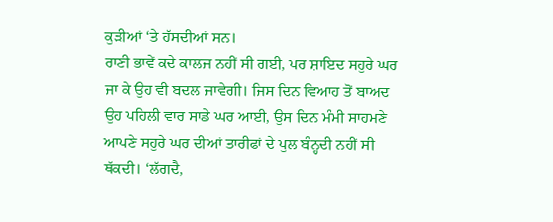ਕੁੜੀਆਂ ‘ਤੇ ਹੱਸਦੀਆਂ ਸਨ।
ਰਾਣੀ ਭਾਵੇਂ ਕਦੇ ਕਾਲਜ ਨਹੀਂ ਸੀ ਗਈ, ਪਰ ਸ਼ਾਇਦ ਸਹੁਰੇ ਘਰ ਜਾ ਕੇ ਉਹ ਵੀ ਬਦਲ ਜਾਵੇਗੀ। ਜਿਸ ਦਿਨ ਵਿਆਹ ਤੋਂ ਬਾਅਦ ਉਹ ਪਹਿਲੀ ਵਾਰ ਸਾਡੇ ਘਰ ਆਈ, ਉਸ ਦਿਨ ਮੰਮੀ ਸਾਹਮਣੇ ਆਪਣੇ ਸਹੁਰੇ ਘਰ ਦੀਆਂ ਤਾਰੀਫਾਂ ਦੇ ਪੁਲ ਬੰਨ੍ਹਦੀ ਨਹੀਂ ਸੀ ਥੱਕਦੀ। ‘ਲੱਗਦੈ,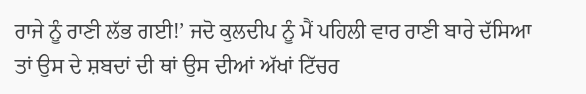ਰਾਜੇ ਨੂੰ ਰਾਣੀ ਲੱਭ ਗਈ!’ ਜਦੋ ਕੁਲਦੀਪ ਨੂੰ ਮੈਂ ਪਹਿਲੀ ਵਾਰ ਰਾਣੀ ਬਾਰੇ ਦੱਸਿਆ ਤਾਂ ਉਸ ਦੇ ਸ਼ਬਦਾਂ ਦੀ ਥਾਂ ਉਸ ਦੀਆਂ ਅੱਖਾਂ ਟਿੱਚਰ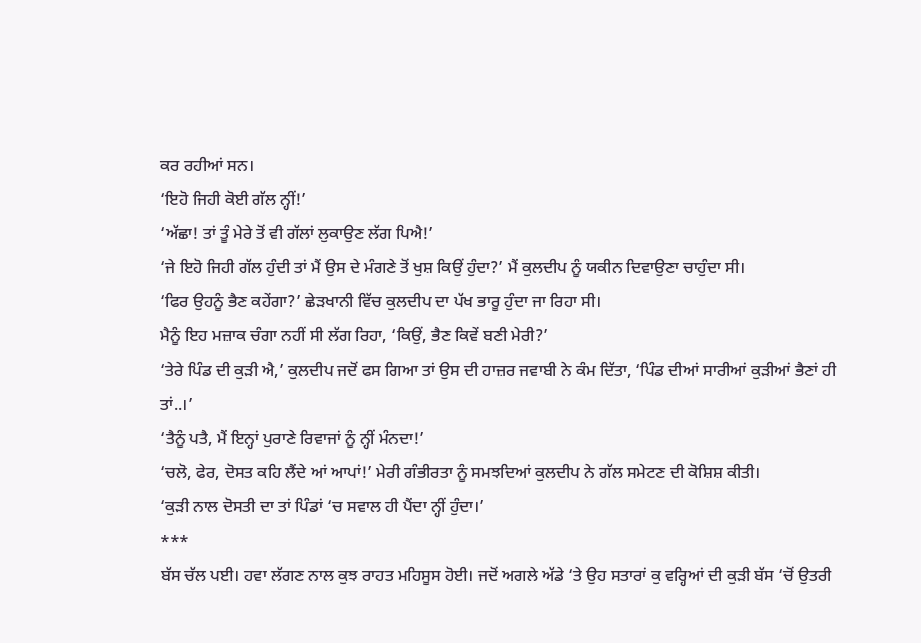ਕਰ ਰਹੀਆਂ ਸਨ।
‘ਇਹੋ ਜਿਹੀ ਕੋਈ ਗੱਲ ਨ੍ਹੀਂ!’
‘ਅੱਛਾ! ਤਾਂ ਤੂੰ ਮੇਰੇ ਤੋਂ ਵੀ ਗੱਲਾਂ ਲੁਕਾਉਣ ਲੱਗ ਪਿਐ!’
‘ਜੇ ਇਹੋ ਜਿਹੀ ਗੱਲ ਹੁੰਦੀ ਤਾਂ ਮੈਂ ਉਸ ਦੇ ਮੰਗਣੇ ਤੋਂ ਖੁਸ਼ ਕਿਉਂ ਹੁੰਦਾ?’ ਮੈਂ ਕੁਲਦੀਪ ਨੂੰ ਯਕੀਨ ਦਿਵਾਉਣਾ ਚਾਹੁੰਦਾ ਸੀ।
‘ਫਿਰ ਉਹਨੂੰ ਭੈਣ ਕਹੇਂਗਾ?’ ਛੇੜਖਾਨੀ ਵਿੱਚ ਕੁਲਦੀਪ ਦਾ ਪੱਖ ਭਾਰੂ ਹੁੰਦਾ ਜਾ ਰਿਹਾ ਸੀ।
ਮੈਨੂੰ ਇਹ ਮਜ਼ਾਕ ਚੰਗਾ ਨਹੀਂ ਸੀ ਲੱਗ ਰਿਹਾ, ‘ਕਿਉਂ, ਭੈਣ ਕਿਵੇਂ ਬਣੀ ਮੇਰੀ?’
‘ਤੇਰੇ ਪਿੰਡ ਦੀ ਕੁੜੀ ਐ,’ ਕੁਲਦੀਪ ਜਦੋਂ ਫਸ ਗਿਆ ਤਾਂ ਉਸ ਦੀ ਹਾਜ਼ਰ ਜਵਾਬੀ ਨੇ ਕੰਮ ਦਿੱਤਾ, ‘ਪਿੰਡ ਦੀਆਂ ਸਾਰੀਆਂ ਕੁੜੀਆਂ ਭੈਣਾਂ ਹੀ ਤਾਂ..।’
‘ਤੈਨੂੰ ਪਤੈ, ਮੈਂ ਇਨ੍ਹਾਂ ਪੁਰਾਣੇ ਰਿਵਾਜਾਂ ਨੂੰ ਨ੍ਹੀਂ ਮੰਨਦਾ!’
‘ਚਲੋ, ਫੇਰ, ਦੋਸਤ ਕਹਿ ਲੈਂਦੇ ਆਂ ਆਪਾਂ!’ ਮੇਰੀ ਗੰਭੀਰਤਾ ਨੂੰ ਸਮਝਦਿਆਂ ਕੁਲਦੀਪ ਨੇ ਗੱਲ ਸਮੇਟਣ ਦੀ ਕੋਸ਼ਿਸ਼ ਕੀਤੀ।
‘ਕੁੜੀ ਨਾਲ ਦੋਸਤੀ ਦਾ ਤਾਂ ਪਿੰਡਾਂ ‘ਚ ਸਵਾਲ ਹੀ ਪੈਂਦਾ ਨ੍ਹੀਂ ਹੁੰਦਾ।’
***
ਬੱਸ ਚੱਲ ਪਈ। ਹਵਾ ਲੱਗਣ ਨਾਲ ਕੁਝ ਰਾਹਤ ਮਹਿਸੂਸ ਹੋਈ। ਜਦੋਂ ਅਗਲੇ ਅੱਡੇ ‘ਤੇ ਉਹ ਸਤਾਰਾਂ ਕੁ ਵਰ੍ਹਿਆਂ ਦੀ ਕੁੜੀ ਬੱਸ ‘ਚੋਂ ਉਤਰੀ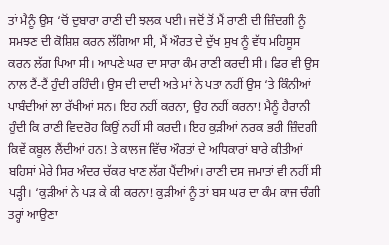ਤਾਂ ਮੈਨੂੰ ਉਸ ‘ਚੋਂ ਦੁਬਾਰਾ ਰਾਣੀ ਦੀ ਝਲਕ ਪਈ। ਜਦੋਂ ਤੋਂ ਮੈਂ ਰਾਣੀ ਦੀ ਜ਼ਿੰਦਗੀ ਨੂੰ ਸਮਝਣ ਦੀ ਕੋਸ਼ਿਸ਼ ਕਰਨ ਲੱਗਿਆ ਸੀ, ਮੈਂ ਔਰਤ ਦੇ ਦੁੱਖ ਸੁਖ ਨੂੰ ਵੱਧ ਮਹਿਸੂਸ ਕਰਨ ਲੱਗ ਪਿਆ ਸੀ। ਆਪਣੇ ਘਰ ਦਾ ਸਾਰਾ ਕੰਮ ਰਾਣੀ ਕਰਦੀ ਸੀ। ਫਿਰ ਵੀ ਉਸ ਨਾਲ ਟੈਂ-ਟੈਂ ਹੁੰਦੀ ਰਹਿੰਦੀ। ਉਸ ਦੀ ਦਾਦੀ ਅਤੇ ਮਾਂ ਨੇ ਪਤਾ ਨਹੀਂ ਉਸ ‘ਤੇ ਕਿੰਨੀਆਂ ਪਾਬੰਦੀਆਂ ਲਾ ਰੱਖੀਆਂ ਸਨ। ਇਹ ਨਹੀਂ ਕਰਨਾ, ਉਹ ਨਹੀਂ ਕਰਨਾ! ਮੈਨੂੰ ਹੈਰਾਨੀ ਹੁੰਦੀ ਕਿ ਰਾਣੀ ਵਿਦਰੋਹ ਕਿਉਂ ਨਹੀਂ ਸੀ ਕਰਦੀ। ਇਹ ਕੁੜੀਆਂ ਨਰਕ ਭਰੀ ਜ਼ਿੰਦਗੀ ਕਿਵੇਂ ਕਬੂਲ ਲੈਂਦੀਆਂ ਹਨ! ਤੇ ਕਾਲਜ ਵਿੱਚ ਔਰਤਾਂ ਦੇ ਅਧਿਕਾਰਾਂ ਬਾਰੇ ਕੀਤੀਆਂ ਬਹਿਸਾਂ ਮੇਰੇ ਸਿਰ ਅੰਦਰ ਚੱਕਰ ਖਾਣ ਲੱਗ ਪੈਂਦੀਆਂ। ਰਾਣੀ ਦਸ ਜਮਾਤਾਂ ਵੀ ਨਹੀਂ ਸੀ ਪੜ੍ਹੀ। ‘ਕੁੜੀਆਂ ਨੇ ਪੜ ਕੇ ਕੀ ਕਰਨਾ! ਕੁੜੀਆਂ ਨੂੰ ਤਾਂ ਬਸ ਘਰ ਦਾ ਕੰਮ ਕਾਜ ਚੰਗੀ ਤਰ੍ਹਾਂ ਆਉਣਾ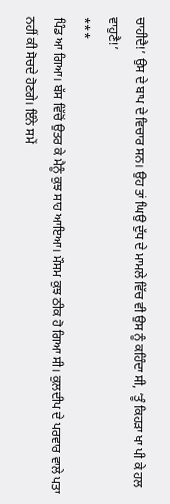ਚਾਹੀਦੈ!’ ਉਸ ਦੇ ਬਾਪ ਦੇ ਵਿਚਾਰ ਸਨ। ਉਹ ਤਾਂ ਘਿਉ ਦੁੱਧ ਦੇ ਮਾਮਲੇ ਵਿੱਚ ਵੀ ਉਸ ਨੂੰ ਕਹਿੰਦਾ ਸੀ, ‘ਤੂੰ ਕਿਹੜਾ ਖਾ ਪੀ ਕੇ ਹਲ ਵਾਹੁਣੈ!’
***
ਪਿੰਡ ਆ ਗਿਆ। ਬੱਸ ਵਿੱਚੋਂ ਉਤਰ ਕੇ ਮੈਨੂੰ ਕੁਝ ਸਾਹ ਆਇਆ। ਮੌਸਮ ਕੁਝ ਠੀਕ ਹੋ ਗਿਆ ਸੀ। ਕੁਲਦੀਪ ਦੇ ਪਰਵਾਰ ਵਾਲੇ ਪਤਾ ਨਹੀਂ ਕੀ ਸੋਚਦੇ ਹੋਣਗੇ। ਇੰਨੇ ਸਮੇਂ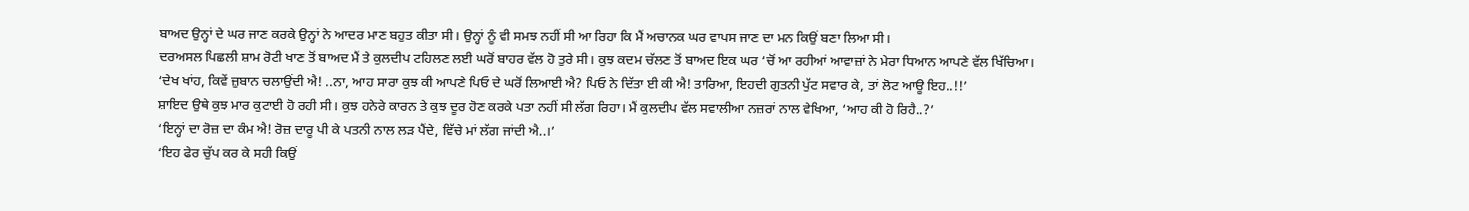ਬਾਅਦ ਉਨ੍ਹਾਂ ਦੇ ਘਰ ਜਾਣ ਕਰਕੇ ਉਨ੍ਹਾਂ ਨੇ ਆਦਰ ਮਾਣ ਬਹੁਤ ਕੀਤਾ ਸੀ। ਉਨ੍ਹਾਂ ਨੂੰ ਵੀ ਸਮਝ ਨਹੀਂ ਸੀ ਆ ਰਿਹਾ ਕਿ ਮੈਂ ਅਚਾਨਕ ਘਰ ਵਾਪਸ ਜਾਣ ਦਾ ਮਨ ਕਿਉਂ ਬਣਾ ਲਿਆ ਸੀ।
ਦਰਅਸਲ ਪਿਛਲੀ ਸ਼ਾਮ ਰੋਟੀ ਖਾਣ ਤੋਂ ਬਾਅਦ ਮੈਂ ਤੇ ਕੁਲਦੀਪ ਟਹਿਲਣ ਲਈ ਘਰੋਂ ਬਾਹਰ ਵੱਲ ਹੋ ਤੁਰੇ ਸੀ। ਕੁਝ ਕਦਮ ਚੱਲਣ ਤੋਂ ਬਾਅਦ ਇਕ ਘਰ ‘ਚੋਂ ਆ ਰਹੀਆਂ ਆਵਾਜ਼ਾਂ ਨੇ ਮੇਰਾ ਧਿਆਨ ਆਪਣੇ ਵੱਲ ਖਿੱਚਿਆ। ‘ਦੇਖ ਖਾਂਹ, ਕਿਵੇਂ ਜ਼ੁਬਾਨ ਚਲਾਉਂਦੀ ਐ! ..ਨਾ, ਆਹ ਸਾਰਾ ਕੁਝ ਕੀ ਆਪਣੇ ਪਿਓ ਦੇ ਘਰੋਂ ਲਿਆਈ ਐ? ਪਿਓ ਨੇ ਦਿੱਤਾ ਈ ਕੀ ਐ! ਤਾਰਿਆ, ਇਹਦੀ ਗੁਤਨੀ ਪੁੱਟ ਸਵਾਰ ਕੇ, ਤਾਂ ਲੋਟ ਆਊ ਇਹ..!!’
ਸ਼ਾਇਦ ਉਥੇ ਕੁਝ ਮਾਰ ਕੁਟਾਈ ਹੋ ਰਹੀ ਸੀ। ਕੁਝ ਹਨੇਰੇ ਕਾਰਨ ਤੇ ਕੁਝ ਦੂਰ ਹੋਣ ਕਰਕੇ ਪਤਾ ਨਹੀਂ ਸੀ ਲੱਗ ਰਿਹਾ। ਮੈਂ ਕੁਲਦੀਪ ਵੱਲ ਸਵਾਲੀਆ ਨਜ਼ਰਾਂ ਨਾਲ ਵੇਖਿਆ, ‘ਆਹ ਕੀ ਹੋ ਰਿਹੈ..?’
‘ਇਨ੍ਹਾਂ ਦਾ ਰੋਜ਼ ਦਾ ਕੰਮ ਐ! ਰੋਜ਼ ਦਾਰੂ ਪੀ ਕੇ ਪਤਨੀ ਨਾਲ ਲੜ ਪੈਂਦੇ, ਵਿੱਚੇ ਮਾਂ ਲੱਗ ਜਾਂਦੀ ਐ..।’
‘ਇਹ ਫੇਰ ਚੁੱਪ ਕਰ ਕੇ ਸਹੀ ਕਿਉਂ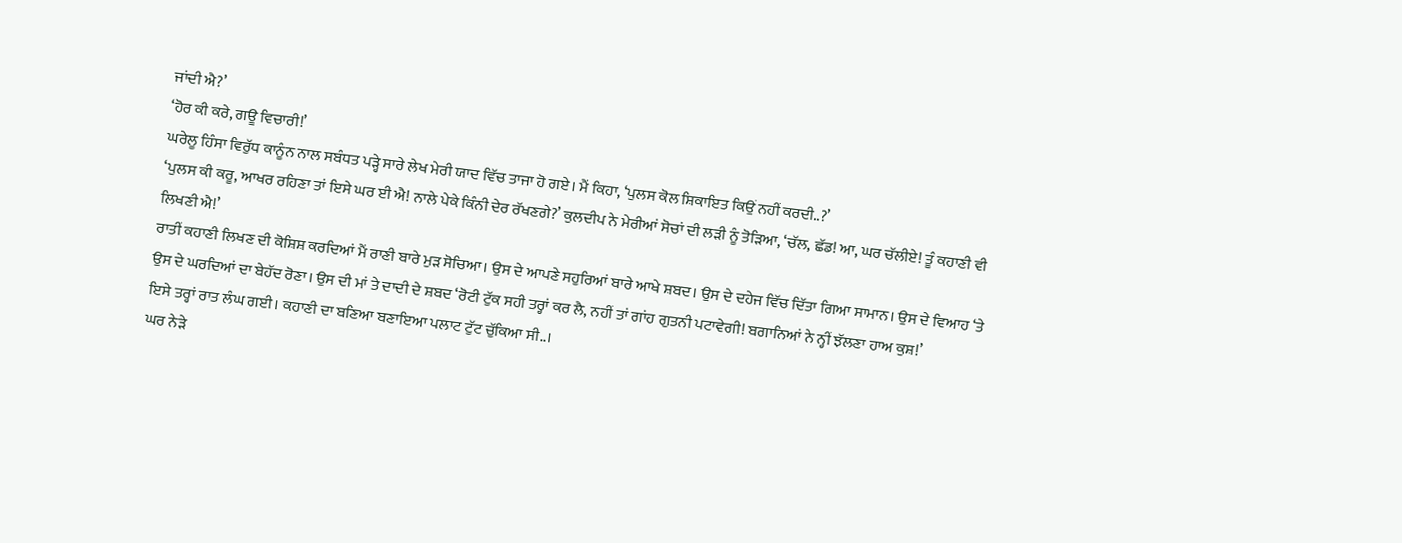ਜਾਂਦੀ ਐ?’
‘ਹੋਰ ਕੀ ਕਰੇ, ਗਊ ਵਿਚਾਰੀ!’
ਘਰੇਲੂ ਹਿੰਸਾ ਵਿਰੁੱਧ ਕਾਨੂੰਨ ਨਾਲ ਸਬੰਧਤ ਪੜ੍ਹੇ ਸਾਰੇ ਲੇਖ ਮੇਰੀ ਯਾਦ ਵਿੱਚ ਤਾਜਾ ਹੋ ਗਏ। ਮੈਂ ਕਿਹਾ, ‘ਪੁਲਸ ਕੋਲ ਸ਼ਿਕਾਇਤ ਕਿਉਂ ਨਹੀਂ ਕਰਦੀ..?’
‘ਪੁਲਸ ਕੀ ਕਰੂ, ਆਖਰ ਰਹਿਣਾ ਤਾਂ ਇਸੇ ਘਰ ਈ ਐ! ਨਾਲੇ ਪੇਕੇ ਕਿੰਨੀ ਦੇਰ ਰੱਖਣਗੇ?’ ਕੁਲਦੀਪ ਨੇ ਮੇਰੀਆਂ ਸੋਚਾਂ ਦੀ ਲੜੀ ਨੂੰ ਤੋੜਿਆ, ‘ਚੱਲ, ਛੱਡ! ਆ, ਘਰ ਚੱਲੀਏ! ਤੂੰ ਕਹਾਣੀ ਵੀ ਲਿਖਣੀ ਐ!’
ਰਾਤੀਂ ਕਹਾਣੀ ਲਿਖਣ ਦੀ ਕੋਸ਼ਿਸ਼ ਕਰਦਿਆਂ ਮੈਂ ਰਾਣੀ ਬਾਰੇ ਮੁੜ ਸੋਚਿਆ। ਉਸ ਦੇ ਆਪਣੇ ਸਹੁਰਿਆਂ ਬਾਰੇ ਆਖੇ ਸ਼ਬਦ। ਉਸ ਦੇ ਦਹੇਜ ਵਿੱਚ ਦਿੱਤਾ ਗਿਆ ਸਾਮਾਨ। ਉਸ ਦੇ ਵਿਆਹ ‘ਤੇ ਉਸ ਦੇ ਘਰਦਿਆਂ ਦਾ ਬੇਹੱਦ ਰੋਣਾ। ਉਸ ਦੀ ਮਾਂ ਤੇ ਦਾਦੀ ਦੇ ਸ਼ਬਦ ‘ਰੋਟੀ ਟੁੱਕ ਸਹੀ ਤਰ੍ਹਾਂ ਕਰ ਲੈ, ਨਹੀਂ ਤਾਂ ਗਾਂਹ ਗੁਤਨੀ ਪਟਾਵੇਗੀ! ਬਗਾਨਿਆਂ ਨੇ ਨ੍ਹੀਂ ਝੱਲਣਾ ਹਾਅ ਕੁਸ਼!’
ਇਸੇ ਤਰ੍ਹਾਂ ਰਾਤ ਲੰਘ ਗਈ। ਕਹਾਣੀ ਦਾ ਬਣਿਆ ਬਣਾਇਆ ਪਲਾਟ ਟੁੱਟ ਚੁੱਕਿਆ ਸੀ..।
ਘਰ ਨੇੜੇ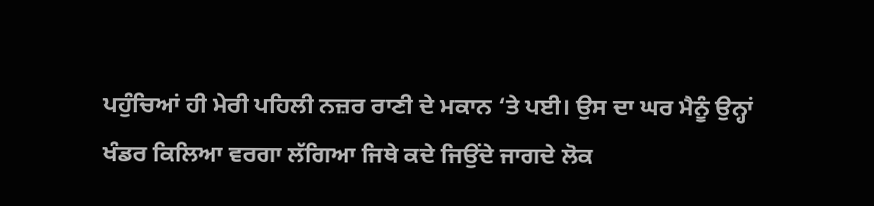ਪਹੁੰਚਿਆਂ ਹੀ ਮੇਰੀ ਪਹਿਲੀ ਨਜ਼ਰ ਰਾਣੀ ਦੇ ਮਕਾਨ ‘ਤੇ ਪਈ। ਉਸ ਦਾ ਘਰ ਮੈਨੂੰ ਉਨ੍ਹਾਂ ਖੰਡਰ ਕਿਲਿਆ ਵਰਗਾ ਲੱਗਿਆ ਜਿਥੇ ਕਦੇ ਜਿਉਂਦੇ ਜਾਗਦੇ ਲੋਕ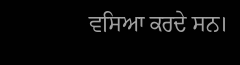ਵਸਿਆ ਕਰਦੇ ਸਨ।